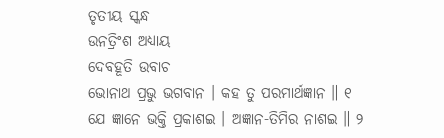ତୃତୀୟ ସ୍କନ୍ଧ
ଉନତ୍ରିଂଶ ଅଧ୍ୟାୟ
ଦେବହୂତି ଉବାଚ
ଭୋନାଥ ପ୍ରଭୁ ଭଗବାନ । କହ ତୁ ପରମାର୍ଥଜ୍ଞାନ ॥ ୧
ଯେ ଜ୍ଞାନେ ଭକ୍ତି ପ୍ରକାଶଇ । ଅଜ୍ଞାନ-ତିମିର ନାଶଇ ॥ ୨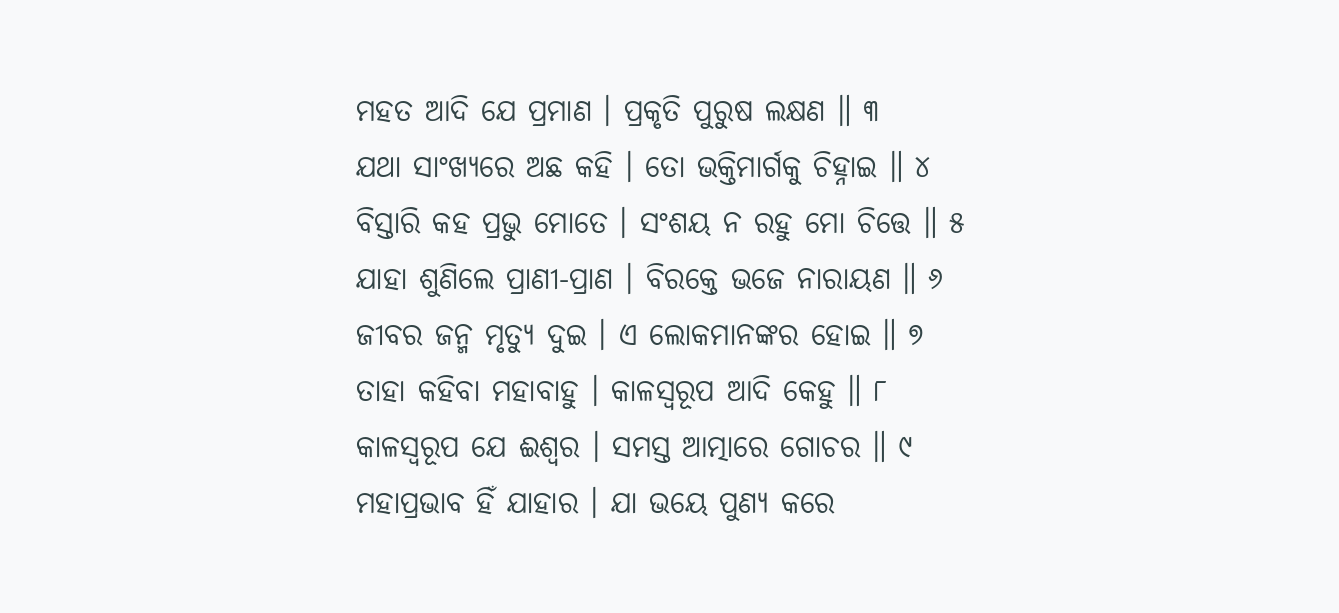ମହତ ଆଦି ଯେ ପ୍ରମାଣ । ପ୍ରକୃତି ପୁରୁଷ ଲକ୍ଷଣ ॥ ୩
ଯଥା ସାଂଖ୍ୟରେ ଅଛ କହି । ତୋ ଭକ୍ତିମାର୍ଗକୁ ଚିହ୍ନାଇ ॥ ୪
ବିସ୍ତାରି କହ ପ୍ରଭୁ ମୋତେ । ସଂଶୟ ନ ରହୁ ମୋ ଚିତ୍ତେ ॥ ୫
ଯାହା ଶୁଣିଲେ ପ୍ରାଣୀ-ପ୍ରାଣ । ବିରକ୍ତେ ଭଜେ ନାରାୟଣ ॥ ୬
ଜୀବର ଜନ୍ମ ମୃତ୍ୟୁ ଦୁଇ । ଏ ଲୋକମାନଙ୍କର ହୋଇ ॥ ୭
ତାହା କହିବା ମହାବାହୁ । କାଳସ୍ୱରୂପ ଆଦି କେହୁ ॥ ୮
କାଳସ୍ୱରୂପ ଯେ ଈଶ୍ୱର । ସମସ୍ତ ଆତ୍ମାରେ ଗୋଚର ॥ ୯
ମହାପ୍ରଭାବ ହିଁ ଯାହାର । ଯା ଭୟେ ପୁଣ୍ୟ କରେ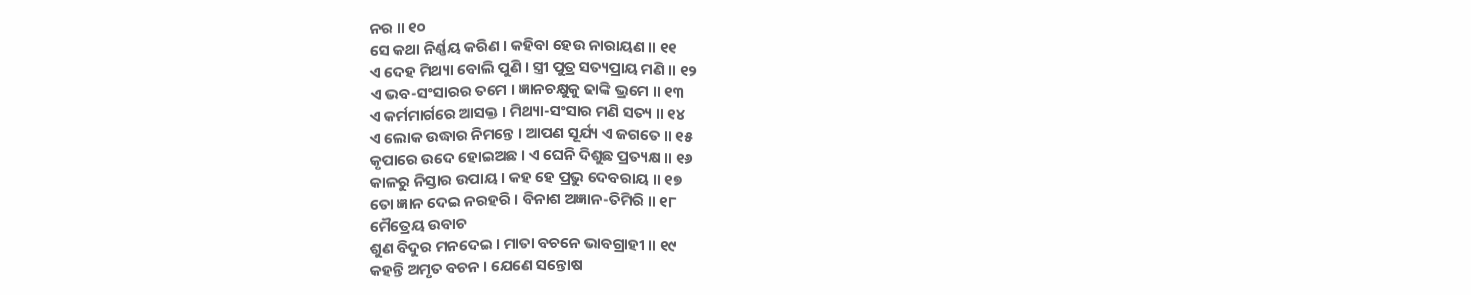ନର ॥ ୧୦
ସେ କଥା ନିର୍ଣ୍ଣୟ କରିଣ । କହିବା ହେଉ ନାରାୟଣ ॥ ୧୧
ଏ ଦେହ ମିଥ୍ୟା ବୋଲି ପୁଣି । ସ୍ତ୍ରୀ ପୁତ୍ର ସତ୍ୟପ୍ରାୟ ମଣି ॥ ୧୨
ଏ ଭବ-ସଂସାରର ତମେ । ଜ୍ଞାନଚକ୍ଷୁକୁ ଢାଙ୍କି ଭ୍ରମେ ॥ ୧୩
ଏ କର୍ମମାର୍ଗରେ ଆସକ୍ତ । ମିଥ୍ୟା-ସଂସାର ମଣି ସତ୍ୟ ॥ ୧୪
ଏ ଲୋକ ଉଦ୍ଧାର ନିମନ୍ତେ । ଆପଣ ସୂର୍ଯ୍ୟ ଏ ଜଗତେ ॥ ୧୫
କୃପାରେ ଉଦେ ହୋଇଅଛ । ଏ ଘେନି ଦିଶୁଛ ପ୍ରତ୍ୟକ୍ଷ ॥ ୧୬
କାଳରୁ ନିସ୍ତାର ଉପାୟ । କହ ହେ ପ୍ରଭୁ ଦେବରାୟ ॥ ୧୭
ତୋ ଜ୍ଞାନ ଦେଇ ନରହରି । ବିନାଶ ଅଜ୍ଞାନ-ତିମିରି ॥ ୧୮
ମୈତ୍ରେୟ ଉବାଚ
ଶୁଣ ବିଦୁର ମନଦେଇ । ମାତା ବଚନେ ଭାବଗ୍ରାହୀ ॥ ୧୯
କହନ୍ତି ଅମୃତ ବଚନ । ଯେଣେ ସନ୍ତୋଷ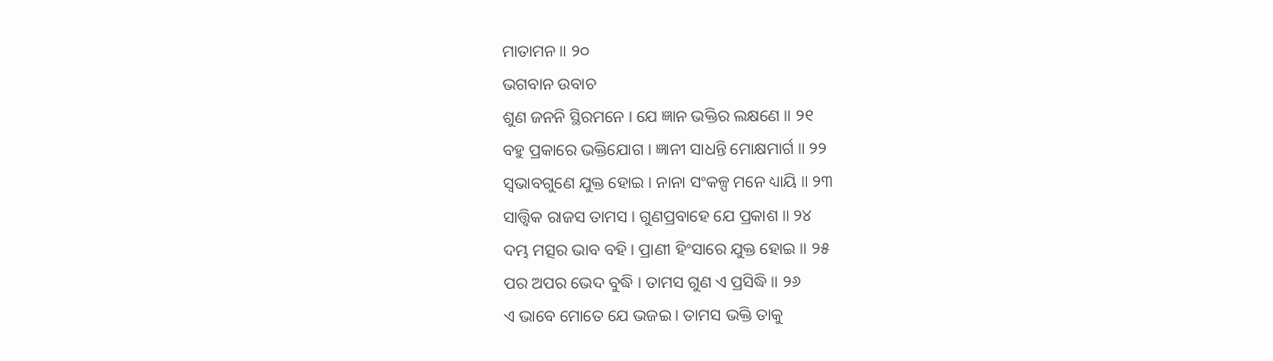ମାତାମନ ॥ ୨୦
ଭଗବାନ ଉବାଚ
ଶୁଣ ଜନନି ସ୍ଥିରମନେ । ଯେ ଜ୍ଞାନ ଭକ୍ତିର ଲକ୍ଷଣେ ॥ ୨୧
ବହୁ ପ୍ରକାରେ ଭକ୍ତିଯୋଗ । ଜ୍ଞାନୀ ସାଧନ୍ତି ମୋକ୍ଷମାର୍ଗ ॥ ୨୨
ସ୍ୱଭାବଗୁଣେ ଯୁକ୍ତ ହୋଇ । ନାନା ସଂକଳ୍ପ ମନେ ଧ୍ୟାୟି ॥ ୨୩
ସାତ୍ତ୍ବିକ ରାଜସ ତାମସ । ଗୁଣପ୍ରବାହେ ଯେ ପ୍ରକାଶ ॥ ୨୪
ଦମ୍ଭ ମତ୍ସର ଭାବ ବହି । ପ୍ରାଣୀ ହିଂସାରେ ଯୁକ୍ତ ହୋଇ ॥ ୨୫
ପର ଅପର ଭେଦ ବୁଦ୍ଧି । ତାମସ ଗୁଣ ଏ ପ୍ରସିଦ୍ଧି ॥ ୨୬
ଏ ଭାବେ ମୋତେ ଯେ ଭଜଇ । ତାମସ ଭକ୍ତି ତାକୁ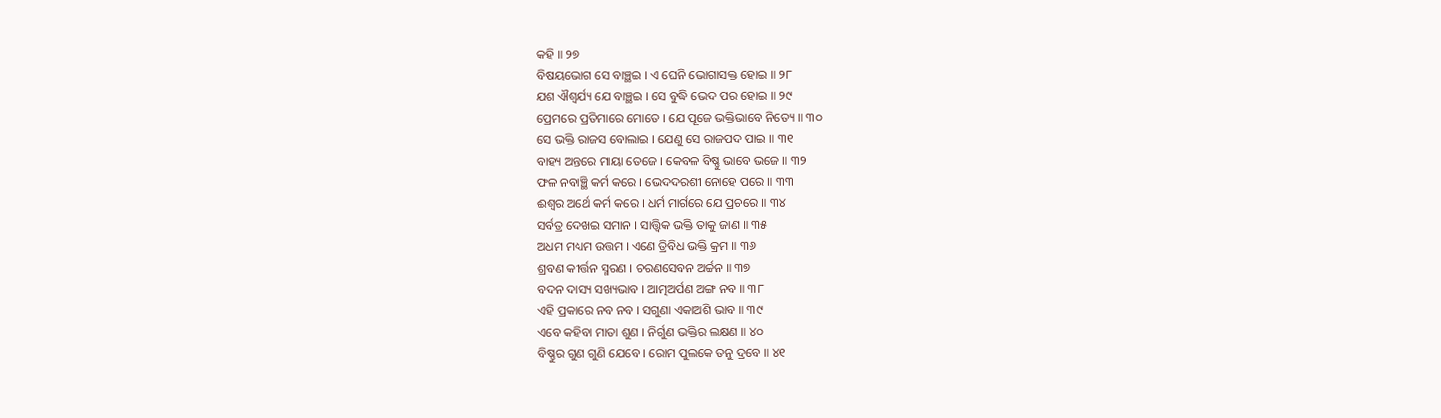କହି ॥ ୨୭
ବିଷୟଭୋଗ ସେ ବାଞ୍ଛଇ । ଏ ଘେନି ଭୋଗାସକ୍ତ ହୋଇ ॥ ୨୮
ଯଶ ଐଶ୍ୱର୍ଯ୍ୟ ଯେ ବାଞ୍ଛଇ । ସେ ବୁଦ୍ଧି ଭେଦ ପର ହୋଇ ॥ ୨୯
ପ୍ରେମରେ ପ୍ରତିମାରେ ମୋତେ । ଯେ ପୂଜେ ଭକ୍ତିଭାବେ ନିତ୍ୟେ ॥ ୩୦
ସେ ଭକ୍ତି ରାଜସ ବୋଲାଇ । ଯେଣୁ ସେ ରାଜପଦ ପାଇ ॥ ୩୧
ବାହ୍ୟ ଅନ୍ତରେ ମାୟା ତେଜେ । କେବଳ ବିଷ୍ଣୁ ଭାବେ ଭଜେ ॥ ୩୨
ଫଳ ନବାଞ୍ଛି କର୍ମ କରେ । ଭେଦଦରଶୀ ନୋହେ ପରେ ॥ ୩୩
ଈଶ୍ୱର ଅର୍ଥେ କର୍ମ କରେ । ଧର୍ମ ମାର୍ଗରେ ଯେ ପ୍ରଚରେ ॥ ୩୪
ସର୍ବତ୍ର ଦେଖଇ ସମାନ । ସାତ୍ତ୍ବିକ ଭକ୍ତି ତାକୁ ଜାଣ ॥ ୩୫
ଅଧମ ମଧ୍ୟମ ଉତ୍ତମ । ଏଣେ ତ୍ରିବିଧ ଭକ୍ତି କ୍ରମ ॥ ୩୬
ଶ୍ରବଣ କୀର୍ତ୍ତନ ସ୍ମରଣ । ଚରଣସେବନ ଅର୍ଚ୍ଚନ ॥ ୩୭
ବଦନ ଦାସ୍ୟ ସଖ୍ୟଭାବ । ଆତ୍ମଅର୍ପଣ ଅଙ୍ଗ ନବ ॥ ୩୮
ଏହି ପ୍ରକାରେ ନବ ନବ । ସଗୁଣା ଏକାଅଶି ଭାବ ॥ ୩୯
ଏବେ କହିବା ମାତା ଶୁଣ । ନିର୍ଗୁଣ ଭକ୍ତିର ଲକ୍ଷଣ ॥ ୪୦
ବିଷ୍ଣୁର ଗୁଣ ଗୁଣି ଯେବେ । ରୋମ ପୁଲକେ ତନୁ ଦ୍ରବେ ॥ ୪୧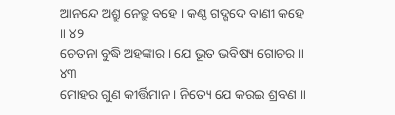ଆନନ୍ଦେ ଅଶ୍ରୁ ନେତ୍ରୁ ବହେ । କଣ୍ଠ ଗଦ୍ଗଦେ ବାଣୀ କହେ ॥ ୪୨
ଚେତନା ବୁଦ୍ଧି ଅହଙ୍କାର । ଯେ ଭୂତ ଭବିଷ୍ୟ ଗୋଚର ॥ ୪୩
ମୋହର ଗୁଣ କୀର୍ତ୍ତିମାନ । ନିତ୍ୟେ ଯେ କରଇ ଶ୍ରବଣ ॥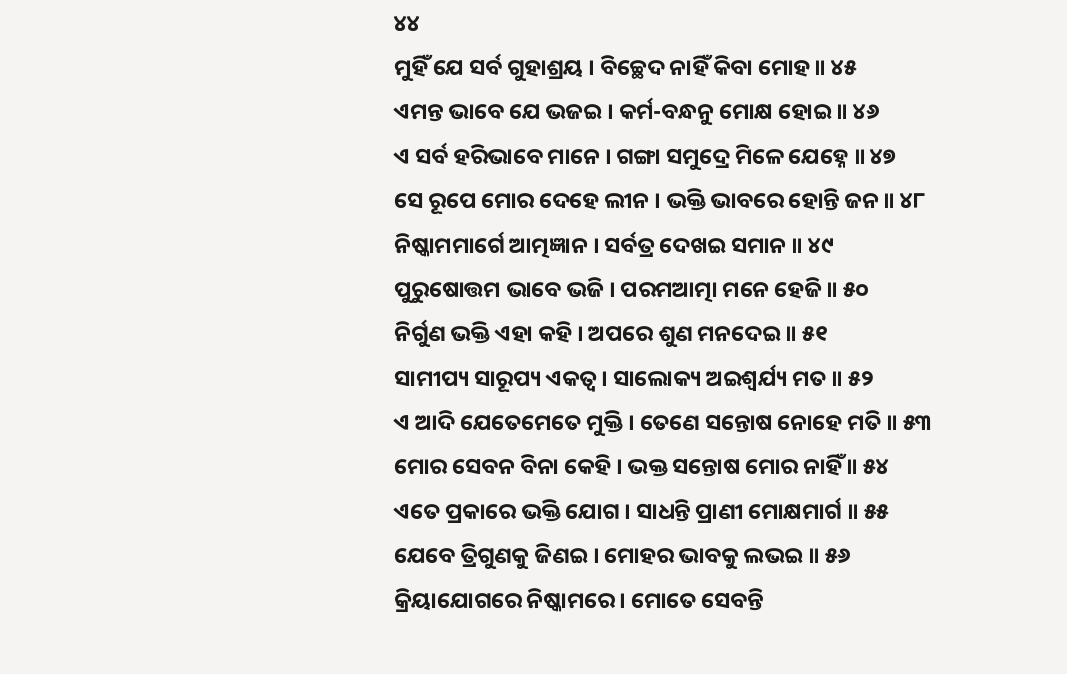୪୪
ମୁହିଁ ଯେ ସର୍ବ ଗୁହାଶ୍ରୟ । ବିଚ୍ଛେଦ ନାହିଁ କିବା ମୋହ ॥ ୪୫
ଏମନ୍ତ ଭାବେ ଯେ ଭଜଇ । କର୍ମ-ବନ୍ଧନୁ ମୋକ୍ଷ ହୋଇ ॥ ୪୬
ଏ ସର୍ବ ହରିଭାବେ ମାନେ । ଗଙ୍ଗା ସମୁଦ୍ରେ ମିଳେ ଯେହ୍ନେ ॥ ୪୭
ସେ ରୂପେ ମୋର ଦେହେ ଲୀନ । ଭକ୍ତି ଭାବରେ ହୋନ୍ତି ଜନ ॥ ୪୮
ନିଷ୍କାମମାର୍ଗେ ଆତ୍ମଜ୍ଞାନ । ସର୍ବତ୍ର ଦେଖଇ ସମାନ ॥ ୪୯
ପୁରୁଷୋତ୍ତମ ଭାବେ ଭଜି । ପରମଆତ୍ମା ମନେ ହେଜି ॥ ୫୦
ନିର୍ଗୁଣ ଭକ୍ତି ଏହା କହି । ଅପରେ ଶୁଣ ମନଦେଇ ॥ ୫୧
ସାମୀପ୍ୟ ସାରୂପ୍ୟ ଏକତ୍ୱ । ସାଲୋକ୍ୟ ଅଇଶ୍ୱର୍ଯ୍ୟ ମତ ॥ ୫୨
ଏ ଆଦି ଯେତେମେତେ ମୁକ୍ତି । ତେଣେ ସନ୍ତୋଷ ନୋହେ ମତି ॥ ୫୩
ମୋର ସେବନ ବିନା କେହି । ଭକ୍ତ ସନ୍ତୋଷ ମୋର ନାହିଁ ॥ ୫୪
ଏତେ ପ୍ରକାରେ ଭକ୍ତି ଯୋଗ । ସାଧନ୍ତି ପ୍ରାଣୀ ମୋକ୍ଷମାର୍ଗ ॥ ୫୫
ଯେବେ ତ୍ରିଗୁଣକୁ ଜିଣଇ । ମୋହର ଭାବକୁ ଲଭଇ ॥ ୫୬
କ୍ରିୟାଯୋଗରେ ନିଷ୍କାମରେ । ମୋତେ ସେବନ୍ତି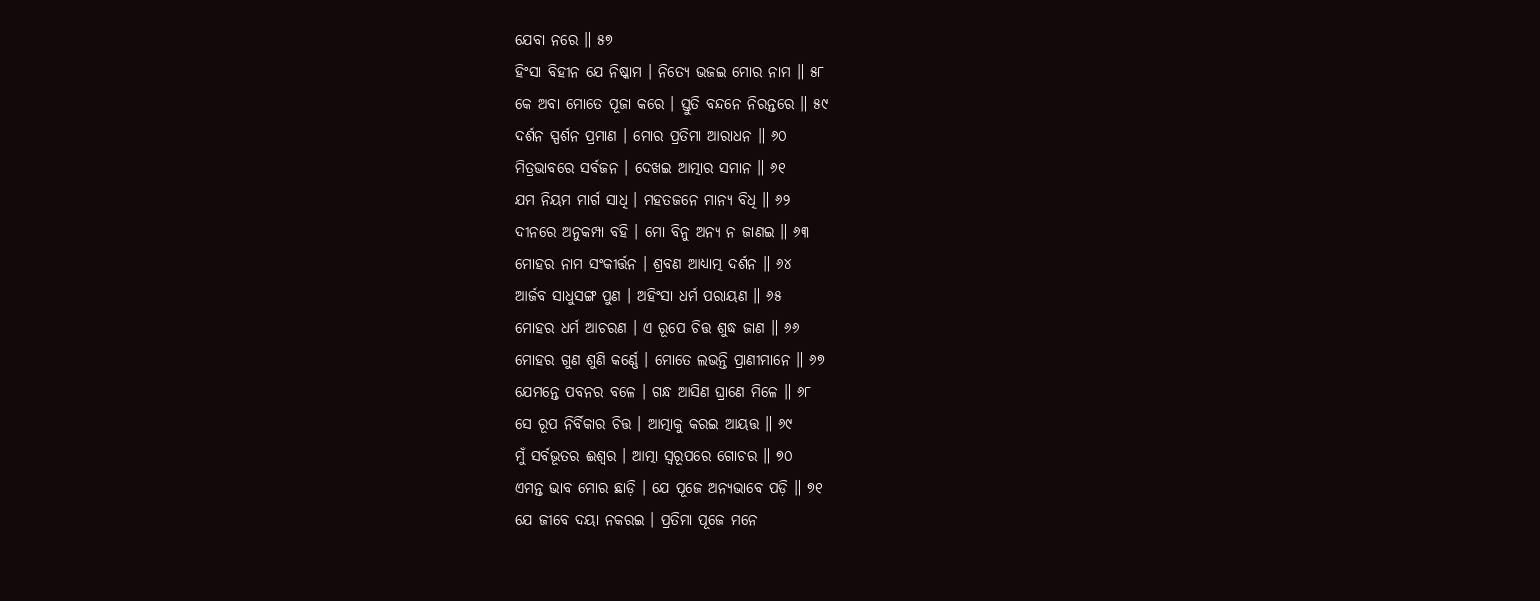ଯେବା ନରେ ॥ ୫୭
ହିଂସା ବିହୀନ ଯେ ନିଷ୍କାମ । ନିତ୍ୟେ ଭଜଇ ମୋର ନାମ ॥ ୫୮
କେ ଅବା ମୋତେ ପୂଜା କରେ । ସ୍ତୁତି ବନ୍ଦନେ ନିରନ୍ତରେ ॥ ୫୯
ଦର୍ଶନ ସ୍ପର୍ଶନ ପ୍ରମାଣ । ମୋର ପ୍ରତିମା ଆରାଧନ ॥ ୬୦
ମିତ୍ରଭାବରେ ସର୍ବଜନ । ଦେଖଇ ଆତ୍ମାର ସମାନ ॥ ୬୧
ଯମ ନିୟମ ମାର୍ଗ ସାଧି । ମହତଜନେ ମାନ୍ୟ ବିଧି ॥ ୬୨
ଦୀନରେ ଅନୁକମ୍ପା ବହି । ମୋ ବିନୁ ଅନ୍ୟ ନ ଜାଣଇ ॥ ୬୩
ମୋହର ନାମ ସଂକୀର୍ତ୍ତନ । ଶ୍ରବଣ ଆଧ୍ୟାତ୍ମ ଦର୍ଶନ ॥ ୬୪
ଆର୍ଜବ ସାଧୁସଙ୍ଗ ପୁଣ । ଅହିଂସା ଧର୍ମ ପରାୟଣ ॥ ୬୫
ମୋହର ଧର୍ମ ଆଚରଣ । ଏ ରୂପେ ଚିତ୍ତ ଶୁଦ୍ଧ ଜାଣ ॥ ୬୬
ମୋହର ଗୁଣ ଶୁଣି କର୍ଣ୍ଣେ । ମୋତେ ଲଭନ୍ତି ପ୍ରାଣୀମାନେ ॥ ୬୭
ଯେମନ୍ତେ ପବନର ବଳେ । ଗନ୍ଧ ଆସିଣ ଘ୍ରାଣେ ମିଳେ ॥ ୬୮
ସେ ରୂପ ନିର୍ବିକାର ଚିତ୍ତ । ଆତ୍ମାକୁ କରଇ ଆୟତ୍ତ ॥ ୬୯
ମୁଁ ସର୍ବଭୂତର ଈଶ୍ୱର । ଆତ୍ମା ସ୍ୱରୂପରେ ଗୋଚର ॥ ୭୦
ଏମନ୍ତ ଭାବ ମୋର ଛାଡ଼ି । ଯେ ପୂଜେ ଅନ୍ୟଭାବେ ପଡ଼ି ॥ ୭୧
ଯେ ଜୀବେ ଦୟା ନକରଇ । ପ୍ରତିମା ପୂଜେ ମନେ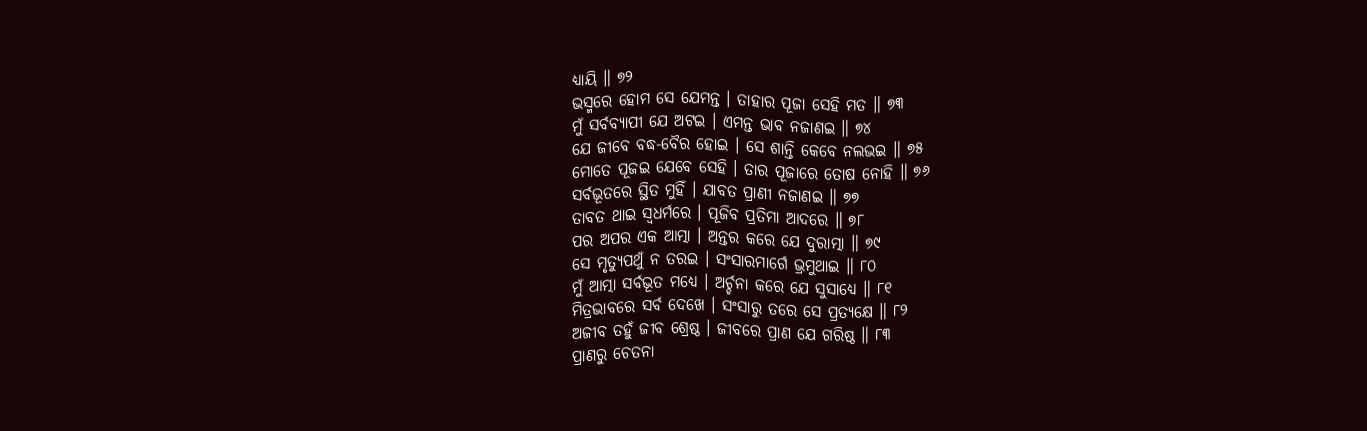ଧ୍ୟାୟି ॥ ୭୨
ଭସ୍ମରେ ହୋମ ସେ ଯେମନ୍ତ । ତାହାର ପୂଜା ସେହି ମତ ॥ ୭୩
ମୁଁ ସର୍ବବ୍ୟାପୀ ଯେ ଅଟଇ । ଏମନ୍ତ ଭାବ ନଜାଣଇ ॥ ୭୪
ଯେ ଜୀବେ ବଦ୍ଧ-ବୈର ହୋଇ । ସେ ଶାନ୍ତି କେବେ ନଲଭଇ ॥ ୭୫
ମୋତେ ପୂଜଇ ଯେବେ ସେହି । ତାର ପୂଜାରେ ତୋଷ ନୋହି ॥ ୭୬
ସର୍ବଭୂତରେ ସ୍ଥିତ ମୁହିଁ । ଯାବତ ପ୍ରାଣୀ ନଜାଣଇ ॥ ୭୭
ତାବତ ଥାଇ ସ୍ୱଧର୍ମରେ । ପୂଜିବ ପ୍ରତିମା ଆଦରେ ॥ ୭୮
ପର ଅପର ଏକ ଆତ୍ମା । ଅନ୍ତର କରେ ଯେ ଦୁରାତ୍ମା ॥ ୭୯
ସେ ମୃତ୍ୟୁପଥୁଁ ନ ତରଇ । ସଂସାରମାର୍ଗେ ଭ୍ରମୁଥାଇ ॥ ୮୦
ମୁଁ ଆତ୍ମା ସର୍ବଭୂତ ମଧ୍ୟେ । ଅର୍ଚ୍ଚନା କରେ ଯେ ସୁସାଧ୍ୟେ ॥ ୮୧
ମିତ୍ରଭାବରେ ସର୍ବ ଦେଖେ । ସଂସାରୁ ତରେ ସେ ପ୍ରତ୍ୟକ୍ଷେ ॥ ୮୨
ଅଜୀବ ତହୁଁ ଜୀବ ଶ୍ରେଷ୍ଠ । ଜୀବରେ ପ୍ରାଣ ଯେ ଗରିଷ୍ଠ ॥ ୮୩
ପ୍ରାଣରୁ ଚେତନା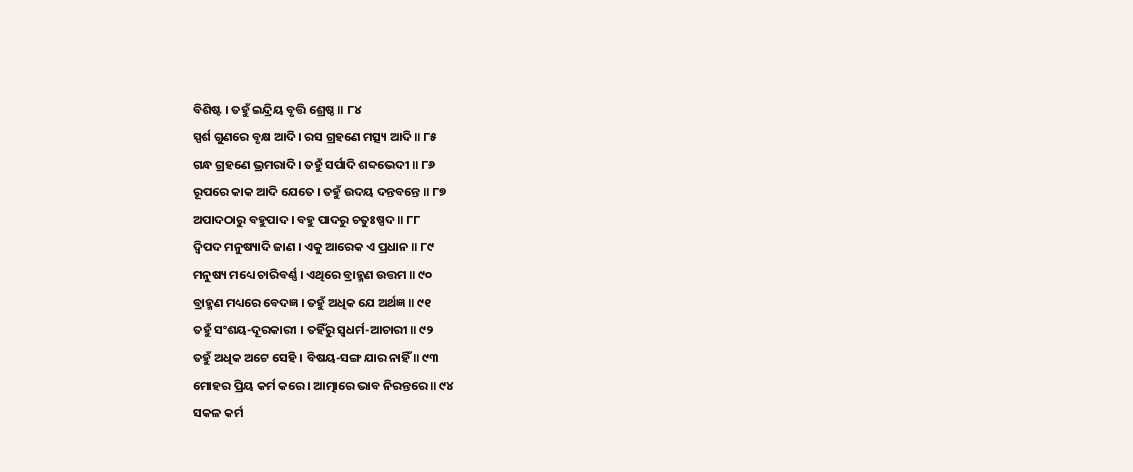ବିଶିଷ୍ଟ । ତହୁଁ ଇନ୍ଦ୍ରିୟ ବୃତ୍ତି ଶ୍ରେଷ୍ଠ ॥ ୮୪
ସ୍ପର୍ଶ ଗୁଣରେ ବୃକ୍ଷ ଆଦି । ରସ ଗ୍ରହଣେ ମତ୍ସ୍ୟ ଆଦି ॥ ୮୫
ଗନ୍ଧ ଗ୍ରହଣେ ଭ୍ରମରାଦି । ତହୁଁ ସର୍ପାଦି ଶବ୍ଦଭେଦୀ ॥ ୮୬
ରୂପରେ କାକ ଆଦି ଯେତେ । ତହୁଁ ଉଦୟ ଦନ୍ତବନ୍ତେ ॥ ୮୭
ଅପାଦଠାରୁ ବହୁପାଦ । ବହୁ ପାଦରୁ ଚତୁଃଷ୍ପଦ ॥ ୮୮
ଦ୍ୱିପଦ ମନୁଷ୍ୟାଦି ଜାଣ । ଏକୁ ଆରେକ ଏ ପ୍ରଧାନ ॥ ୮୯
ମନୁଷ୍ୟ ମଧ୍ୟେ ଚାରିବର୍ଣ୍ଣ । ଏଥିରେ ବ୍ରାହ୍ମଣ ଉତ୍ତମ ॥ ୯୦
ବ୍ରାହ୍ମଣ ମଧ୍ୟରେ ବେଦଜ୍ଞ । ତହୁଁ ଅଧିକ ଯେ ଅର୍ଥଜ୍ଞ ॥ ୯୧
ତହୁଁ ସଂଶୟ-ଦୂରକାରୀ । ତହିଁରୁ ସ୍ୱଧର୍ମ-ଆଚାରୀ ॥ ୯୨
ତହୁଁ ଅଧିକ ଅଟେ ସେହି । ବିଷୟ-ସଙ୍ଗ ଯାର ନାହିଁ ॥ ୯୩
ମୋହର ପ୍ରିୟ କର୍ମ କରେ । ଆତ୍ମାରେ ଭାବ ନିରନ୍ତରେ ॥ ୯୪
ସକଳ କର୍ମ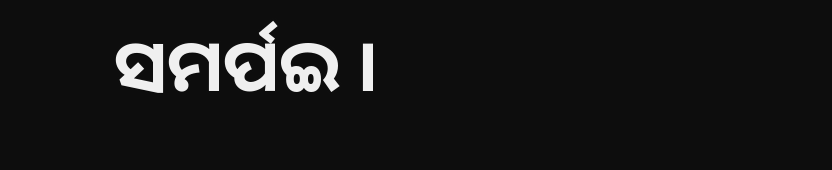ସମର୍ପଇ ।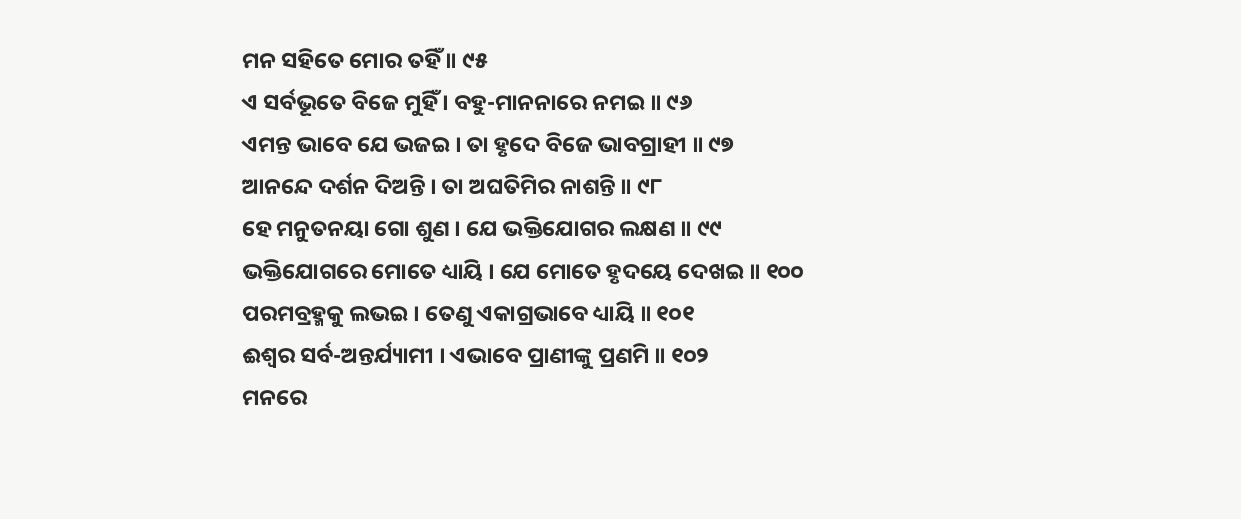ମନ ସହିତେ ମୋର ତହିଁ ॥ ୯୫
ଏ ସର୍ବଭୂତେ ବିଜେ ମୁହିଁ । ବହୁ-ମାନନାରେ ନମଇ ॥ ୯୬
ଏମନ୍ତ ଭାବେ ଯେ ଭଜଇ । ତା ହୃଦେ ବିଜେ ଭାବଗ୍ରାହୀ ॥ ୯୭
ଆନନ୍ଦେ ଦର୍ଶନ ଦିଅନ୍ତି । ତା ଅଘତିମିର ନାଶନ୍ତି ॥ ୯୮
ହେ ମନୁତନୟା ଗୋ ଶୁଣ । ଯେ ଭକ୍ତିଯୋଗର ଲକ୍ଷଣ ॥ ୯୯
ଭକ୍ତିଯୋଗରେ ମୋତେ ଧ୍ୟାୟି । ଯେ ମୋତେ ହୃଦୟେ ଦେଖଇ ॥ ୧୦୦
ପରମବ୍ରହ୍ମକୁ ଲଭଇ । ତେଣୁ ଏକାଗ୍ରଭାବେ ଧ୍ୟାୟି ॥ ୧୦୧
ଈଶ୍ୱର ସର୍ବ-ଅନ୍ତର୍ଯ୍ୟାମୀ । ଏଭାବେ ପ୍ରାଣୀଙ୍କୁ ପ୍ରଣମି ॥ ୧୦୨
ମନରେ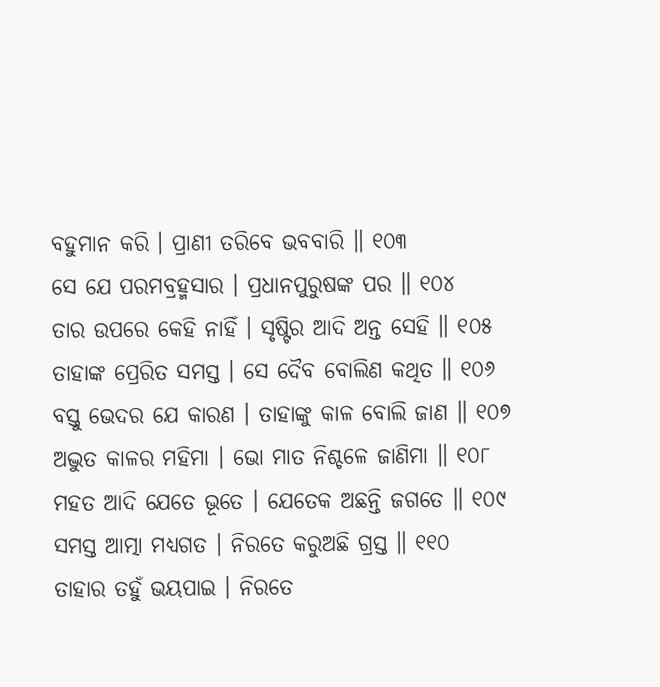ବହୁମାନ କରି । ପ୍ରାଣୀ ତରିବେ ଭବବାରି ॥ ୧୦୩
ସେ ଯେ ପରମବ୍ରହ୍ମସାର । ପ୍ରଧାନପୁରୁଷଙ୍କ ପର ॥ ୧୦୪
ତାର ଉପରେ କେହି ନାହିଁ । ସୃଷ୍ଟିର ଆଦି ଅନ୍ତ ସେହି ॥ ୧୦୫
ତାହାଙ୍କ ପ୍ରେରିତ ସମସ୍ତ । ସେ ଦୈବ ବୋଲିଣ କଥିତ ॥ ୧୦୬
ବସ୍ତୁ ଭେଦର ଯେ କାରଣ । ତାହାଙ୍କୁ କାଳ ବୋଲି ଜାଣ ॥ ୧୦୭
ଅଦ୍ଭୁତ କାଳର ମହିମା । ଭୋ ମାତ ନିଶ୍ଚଳେ ଜାଣିମା ॥ ୧୦୮
ମହତ ଆଦି ଯେତେ ଭୂତେ । ଯେତେକ ଅଛନ୍ତି ଜଗତେ ॥ ୧୦୯
ସମସ୍ତ ଆତ୍ମା ମଧ୍ୟଗତ । ନିରତେ କରୁଅଛି ଗ୍ରସ୍ତ ॥ ୧୧୦
ତାହାର ତହୁଁ ଭୟପାଇ । ନିରତେ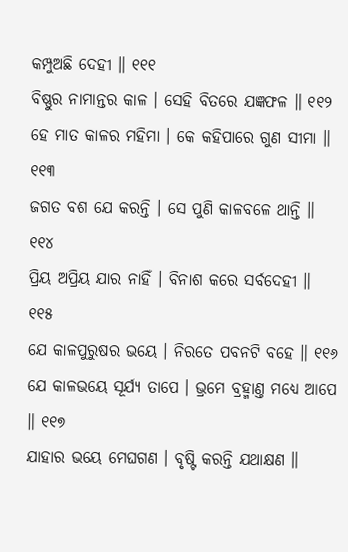କମ୍ପୁଅଛି ଦେହୀ ॥ ୧୧୧
ବିଷ୍ଣୁର ନାମାନ୍ତର କାଳ । ସେହି ବିତରେ ଯଜ୍ଞଫଳ ॥ ୧୧୨
ହେ ମାତ କାଳର ମହିମା । କେ କହିପାରେ ଗୁଣ ସୀମା ॥ ୧୧୩
ଜଗତ ବଶ ଯେ କରନ୍ତି । ସେ ପୁଣି କାଳବଳେ ଥାନ୍ତି ॥ ୧୧୪
ପ୍ରିୟ ଅପ୍ରିୟ ଯାର ନାହିଁ । ବିନାଶ କରେ ସର୍ବଦେହୀ ॥ ୧୧୫
ଯେ କାଳପୁରୁଷର ଭୟେ । ନିରତେ ପବନଟି ବହେ ॥ ୧୧୬
ଯେ କାଳଭୟେ ସୂର୍ଯ୍ୟ ତାପେ । ଭ୍ରମେ ବ୍ରହ୍ମାଣ୍ତ ମଧ୍ୟେ ଆପେ ॥ ୧୧୭
ଯାହାର ଭୟେ ମେଘଗଣ । ବୃଷ୍ଟି କରନ୍ତି ଯଥାକ୍ଷଣ ॥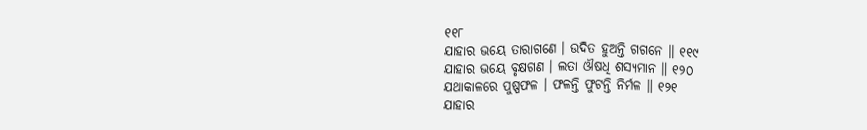୧୧୮
ଯାହାର ଭୟେ ତାରାଗଣେ । ଉଦିତ ହୁଅନ୍ତି ଗଗନେ ॥ ୧୧୯
ଯାହାର ଭୟେ ବୃକ୍ଷଗଣ । ଲତା ଔଷଧି ଶସ୍ୟମାନ ॥ ୧୨୦
ଯଥାକାଳରେ ପୁଷ୍ପଫଳ । ଫଳନ୍ତି ଫୁଟନ୍ତି ନିର୍ମଳ ॥ ୧୨୧
ଯାହାର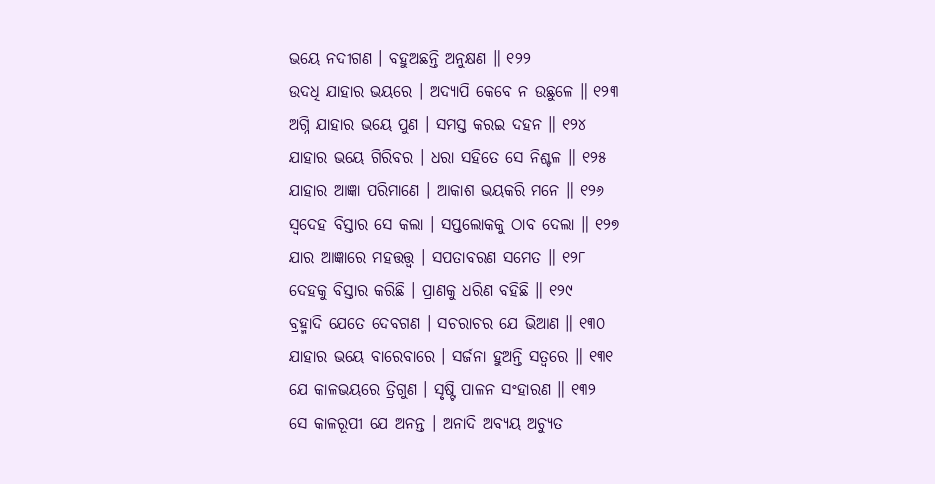ଭୟେ ନଦୀଗଣ । ବହୁଅଛନ୍ତି ଅନୁକ୍ଷଣ ॥ ୧୨୨
ଉଦଧି ଯାହାର ଭୟରେ । ଅଦ୍ୟାପି କେବେ ନ ଉଛୁଳେ ॥ ୧୨୩
ଅଗ୍ନି ଯାହାର ଭୟେ ପୁଣ । ସମସ୍ତ କରଇ ଦହନ ॥ ୧୨୪
ଯାହାର ଭୟେ ଗିରିବର । ଧରା ସହିତେ ସେ ନିଶ୍ଚଳ ॥ ୧୨୫
ଯାହାର ଆଜ୍ଞା ପରିମାଣେ । ଆକାଶ ଭୟକରି ମନେ ॥ ୧୨୬
ସ୍ୱଦେହ ବିସ୍ତାର ସେ କଲା । ସପ୍ତଲୋକକୁ ଠାବ ଦେଲା ॥ ୧୨୭
ଯାର ଆଜ୍ଞାରେ ମହତ୍ତତ୍ତ୍ବ । ସପତାବରଣ ସମେତ ॥ ୧୨୮
ଦେହକୁ ବିସ୍ତାର କରିଛି । ପ୍ରାଣକୁ ଧରିଣ ବହିଛି ॥ ୧୨୯
ବ୍ରହ୍ମାଦି ଯେତେ ଦେବଗଣ । ସଚରାଚର ଯେ ଭିଆଣ ॥ ୧୩୦
ଯାହାର ଭୟେ ବାରେବାରେ । ସର୍ଜନା ହୁଅନ୍ତି ସତ୍ୱରେ ॥ ୧୩୧
ଯେ କାଳଭୟରେ ତ୍ରିଗୁଣ । ସୃଷ୍ଟି ପାଳନ ସଂହାରଣ ॥ ୧୩୨
ସେ କାଳରୂପୀ ଯେ ଅନନ୍ତ । ଅନାଦି ଅବ୍ୟୟ ଅଚ୍ୟୁତ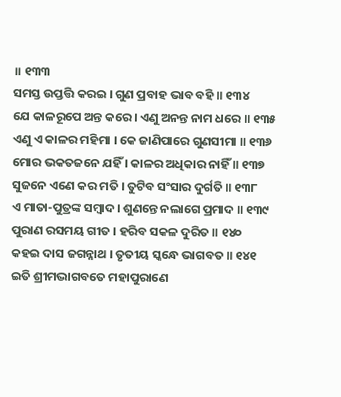॥ ୧୩୩
ସମସ୍ତ ଉପ୍ତତ୍ତି କରଇ । ଗୁଣ ପ୍ରବାହ ଭାବ ବହି ॥ ୧୩୪
ଯେ କାଳରୂପେ ଅନ୍ତ କରେ । ଏଣୁ ଅନନ୍ତ ନାମ ଧରେ ॥ ୧୩୫
ଏଣୁ ଏ କାଳର ମହିମା । କେ ଜାଣିପାରେ ଗୁଣସୀମା ॥ ୧୩୬
ମୋର ଭକତଜନେ ଯହିଁ । କାଳର ଅଧିକାର ନାହିଁ ॥ ୧୩୭
ସୁଜନେ ଏଣେ କର ମତି । ତୁଟିବ ସଂସାର ଦୁର୍ଗତି ॥ ୧୩୮
ଏ ମାତା-ପୁତ୍ରଙ୍କ ସମ୍ବାଦ । ଶୁଣନ୍ତେ ନଲାଗେ ପ୍ରମାଦ ॥ ୧୩୯
ପୁରାଣ ରସମୟ ଗୀତ । ହରିବ ସକଳ ଦୁରିତ ॥ ୧୪୦
କହଇ ଦାସ ଜଗନ୍ନାଥ । ତୃତୀୟ ସ୍କନ୍ଧେ ଭାଗବତ ॥ ୧୪୧
ଇତି ଶ୍ରୀମଦ୍ଭାଗବତେ ମହାପୁରାଣେ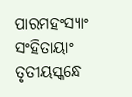ପାରମହଂସ୍ୟାଂ ସଂହିତାୟାଂ
ତୃତୀୟସ୍କନ୍ଧେ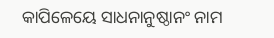କାପିଳେୟେ ସାଧନାନୁଷ୍ଠାନଂ ନାମ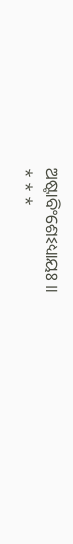ଅଷ୍ଟାବିଂଶେଽଧ୍ୟାୟଃ ॥
* * *